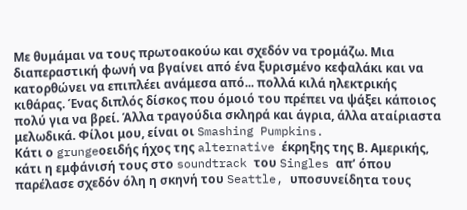Με θυμάμαι να τους πρωτοακούω και σχεδόν να τρομάζω. Μια διαπεραστική φωνή να βγαίνει από ένα ξυρισμένο κεφαλάκι και να κατορθώνει να επιπλέει ανάμεσα από... πολλά κιλά ηλεκτρικής κιθάρας. Ένας διπλός δίσκος που όμοιό του πρέπει να ψάξει κάποιος πολύ για να βρεί. Άλλα τραγούδια σκληρά και άγρια, άλλα αταίριαστα μελωδικά. Φίλοι μου, είναι οι Smashing Pumpkins.
Κάτι ο grungeοειδής ήχος της alternative έκρηξης της Β. Αμερικής, κάτι η εμφάνισή τους στο soundtrack του Singles απ’ όπου παρέλασε σχεδόν όλη η σκηνή του Seattle, υποσυνείδητα τους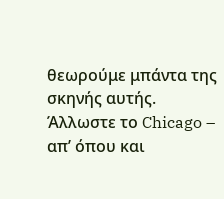θεωρούμε μπάντα της σκηνής αυτής. Άλλωστε το Chicago – απ’ όπου και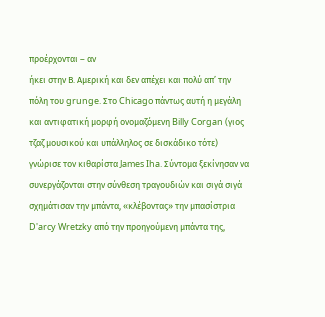προέρχονται – αν
ήκει στην Β. Αμερική και δεν απέχει και πολύ απ’ την πόλη του grunge. Στο Chicago πάντως αυτή η μεγάλη και αντιφατική μορφή ονομαζόμενη Billy Corgan (γιος τζαζ μουσικού και υπάλληλος σε δισκάδικο τότε) γνώρισε τον κιθαρίστα James Iha. Σύντομα ξεκίνησαν να συνεργάζονται στην σύνθεση τραγουδιών και σιγά σιγά σχημάτισαν την μπάντα, «κλέβοντας» την μπασίστρια D'arcy Wretzky από την προηγούμενη μπάντα της,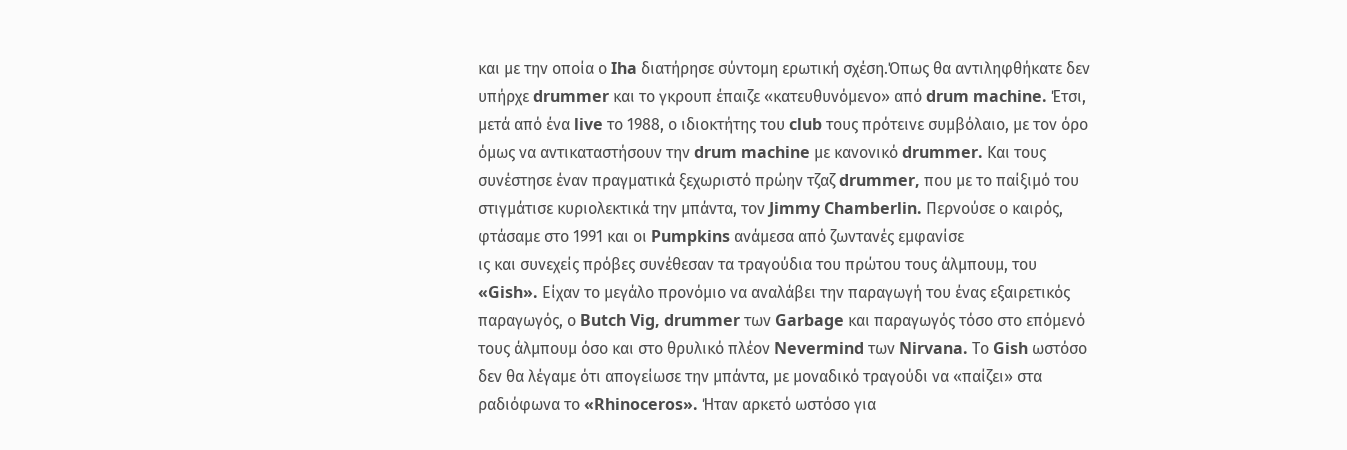και με την οποία ο Iha διατήρησε σύντομη ερωτική σχέση.Όπως θα αντιληφθήκατε δεν υπήρχε drummer και το γκρουπ έπαιζε «κατευθυνόμενο» από drum machine. Έτσι, μετά από ένα live το 1988, ο ιδιοκτήτης του club τους πρότεινε συμβόλαιο, με τον όρο όμως να αντικαταστήσουν την drum machine με κανονικό drummer. Και τους συνέστησε έναν πραγματικά ξεχωριστό πρώην τζαζ drummer, που με το παίξιμό του στιγμάτισε κυριολεκτικά την μπάντα, τον Jimmy Chamberlin. Περνούσε ο καιρός, φτάσαμε στο 1991 και οι Pumpkins ανάμεσα από ζωντανές εμφανίσε
ις και συνεχείς πρόβες συνέθεσαν τα τραγούδια του πρώτου τους άλμπουμ, του «Gish». Είχαν το μεγάλο προνόμιο να αναλάβει την παραγωγή του ένας εξαιρετικός παραγωγός, ο Butch Vig, drummer των Garbage και παραγωγός τόσο στο επόμενό τους άλμπουμ όσο και στο θρυλικό πλέον Nevermind των Nirvana. Το Gish ωστόσο δεν θα λέγαμε ότι απογείωσε την μπάντα, με μοναδικό τραγούδι να «παίζει» στα ραδιόφωνα το «Rhinoceros». Ήταν αρκετό ωστόσο για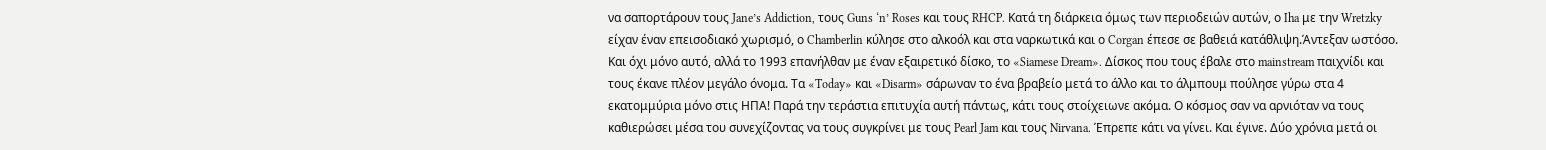να σαπορτάρουν τους Jane’s Addiction, τους Guns ‘n’ Roses και τους RHCP. Κατά τη διάρκεια όμως των περιοδειών αυτών, ο Iha με την Wretzky είχαν έναν επεισοδιακό χωρισμό, ο Chamberlin κύλησε στο αλκοόλ και στα ναρκωτικά και ο Corgan έπεσε σε βαθειά κατάθλιψη.Άντεξαν ωστόσο. Και όχι μόνο αυτό, αλλά το 1993 επανήλθαν με έναν εξαιρετικό δίσκο, το «Siamese Dream». Δίσκος που τους έβαλε στο mainstream παιχνίδι και τους έκανε πλέον μεγάλο όνομα. Τα «Today» και «Disarm» σάρωναν το ένα βραβείο μετά το άλλο και το άλμπουμ πούλησε γύρω στα 4 εκατομμύρια μόνο στις ΗΠΑ! Παρά την τεράστια επιτυχία αυτή πάντως, κάτι τους στοίχειωνε ακόμα. Ο κόσμος σαν να αρνιόταν να τους καθιερώσει μέσα του συνεχίζοντας να τους συγκρίνει με τους Pearl Jam και τους Nirvana. Έπρεπε κάτι να γίνει. Και έγινε. Δύο χρόνια μετά οι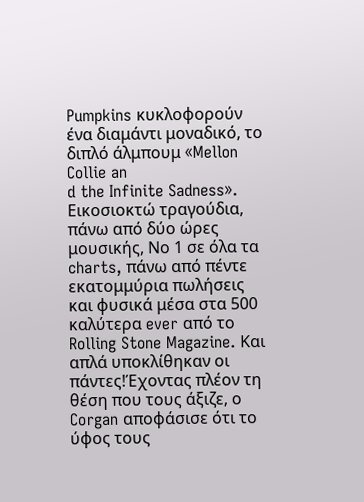Pumpkins κυκλοφορούν ένα διαμάντι μοναδικό, το διπλό άλμπουμ «Mellon Collie an
d the Infinite Sadness». Εικοσιοκτώ τραγούδια, πάνω από δύο ώρες μουσικής, Νο 1 σε όλα τα charts, πάνω από πέντε εκατομμύρια πωλήσεις και φυσικά μέσα στα 500 καλύτερα ever από το Rolling Stone Magazine. Και απλά υποκλίθηκαν οι πάντες!Έχοντας πλέον τη θέση που τους άξιζε, ο Corgan αποφάσισε ότι το ύφος τους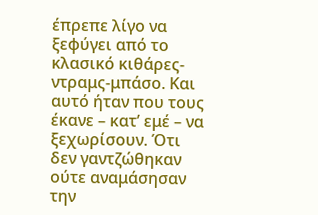έπρεπε λίγο να ξεφύγει από το κλασικό κιθάρες-ντραμς-μπάσο. Και αυτό ήταν που τους έκανε – κατ’ εμέ – να ξεχωρίσουν. Ότι δεν γαντζώθηκαν ούτε αναμάσησαν την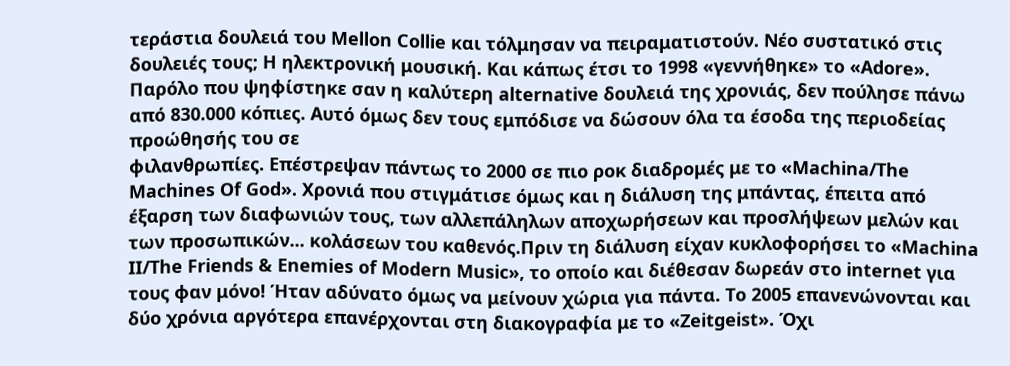τεράστια δουλειά του Mellon Collie και τόλμησαν να πειραματιστούν. Νέο συστατικό στις δουλειές τους; Η ηλεκτρονική μουσική. Και κάπως έτσι το 1998 «γεννήθηκε» το «Adore». Παρόλο που ψηφίστηκε σαν η καλύτερη alternative δουλειά της χρονιάς, δεν πούλησε πάνω από 830.000 κόπιες. Αυτό όμως δεν τους εμπόδισε να δώσουν όλα τα έσοδα της περιοδείας προώθησής του σε
φιλανθρωπίες. Επέστρεψαν πάντως το 2000 σε πιο ροκ διαδρομές με το «Machina/The Machines Of God». Χρονιά που στιγμάτισε όμως και η διάλυση της μπάντας, έπειτα από έξαρση των διαφωνιών τους, των αλλεπάληλων αποχωρήσεων και προσλήψεων μελών και των προσωπικών... κολάσεων του καθενός.Πριν τη διάλυση είχαν κυκλοφορήσει το «Machina II/The Friends & Enemies of Modern Music», το οποίο και διέθεσαν δωρεάν στο internet για τους φαν μόνο! Ήταν αδύνατο όμως να μείνουν χώρια για πάντα. Το 2005 επανενώνονται και δύο χρόνια αργότερα επανέρχονται στη διακογραφία με το «Zeitgeist». Όχι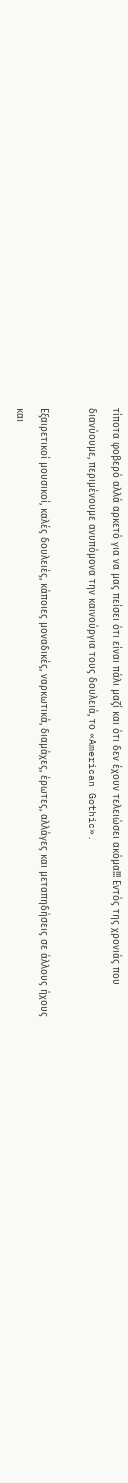τίποτα φοβερό αλλά αρκετό για να μας πείσει ότι είναι πάλι μαζί και ότι δεν έχουν τελειώσει ακόμα!!! Εντός της χρονιάς που διανύουμε, περιμένουμε ανυπόμονα την καινούργια τους δουλειά, το «American Gothic».

Εξαιρετικοί μουσικοί, καλές δουλειές, κάποιες μοναδικές, ναρκωτικά, διαμάχες, έρωτες, αλλάγες και μεταπηδήσεις σε άλλους ήχους και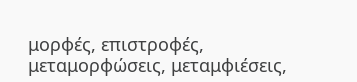μορφές, επιστροφές, μεταμορφώσεις, μεταμφιέσεις,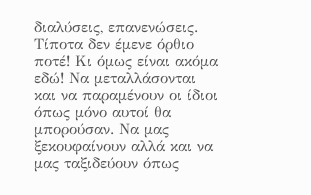διαλύσεις, επανενώσεις. Τίποτα δεν έμενε όρθιο ποτέ! Κι όμως είναι ακόμα εδώ! Να μεταλλάσονται και να παραμένουν οι ίδιοι όπως μόνο αυτοί θα μπορούσαν. Να μας ξεκουφαίνουν αλλά και να μας ταξιδεύουν όπως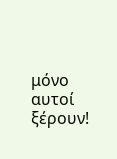μόνο αυτοί ξέρουν!